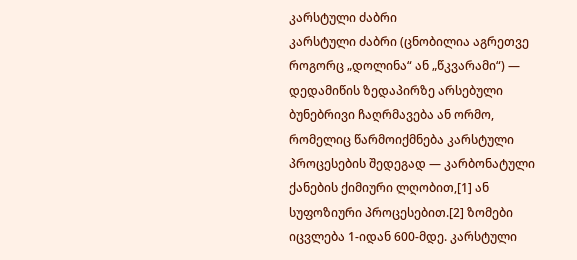კარსტული ძაბრი
კარსტული ძაბრი (ცნობილია აგრეთვე როგორც „დოლინა“ ან „წკვარამი“) — დედამიწის ზედაპირზე არსებული ბუნებრივი ჩაღრმავება ან ორმო, რომელიც წარმოიქმნება კარსტული პროცესების შედეგად — კარბონატული ქანების ქიმიური ლღობით,[1] ან სუფოზიური პროცესებით.[2] ზომები იცვლება 1-იდან 600-მდე. კარსტული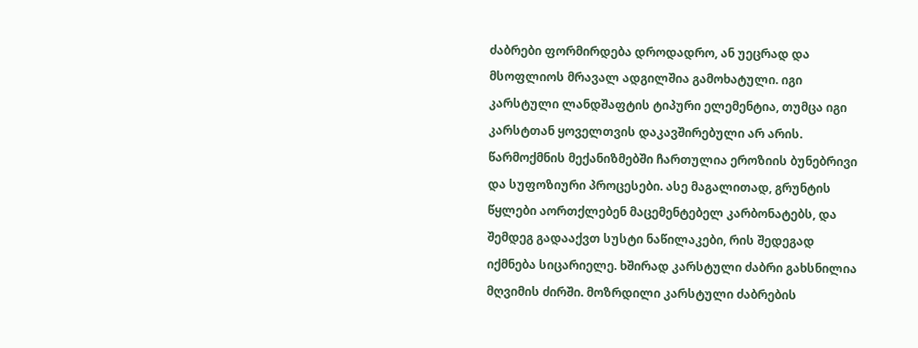ძაბრები ფორმირდება დროდადრო, ან უეცრად და მსოფლიოს მრავალ ადგილშია გამოხატული. იგი კარსტული ლანდშაფტის ტიპური ელემენტია, თუმცა იგი კარსტთან ყოველთვის დაკავშირებული არ არის.
წარმოქმნის მექანიზმებში ჩართულია ეროზიის ბუნებრივი და სუფოზიური პროცესები. ასე მაგალითად, გრუნტის წყლები აორთქლებენ მაცემენტებელ კარბონატებს, და შემდეგ გადააქვთ სუსტი ნაწილაკები, რის შედეგად იქმნება სიცარიელე. ხშირად კარსტული ძაბრი გახსნილია მღვიმის ძირში. მოზრდილი კარსტული ძაბრების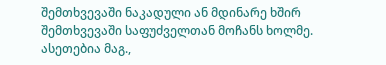შემთხვევაში ნაკადული ან მდინარე ხშირ შემთხვევაში საფუძველთან მოჩანს ხოლმე. ასეთებია მაგ.,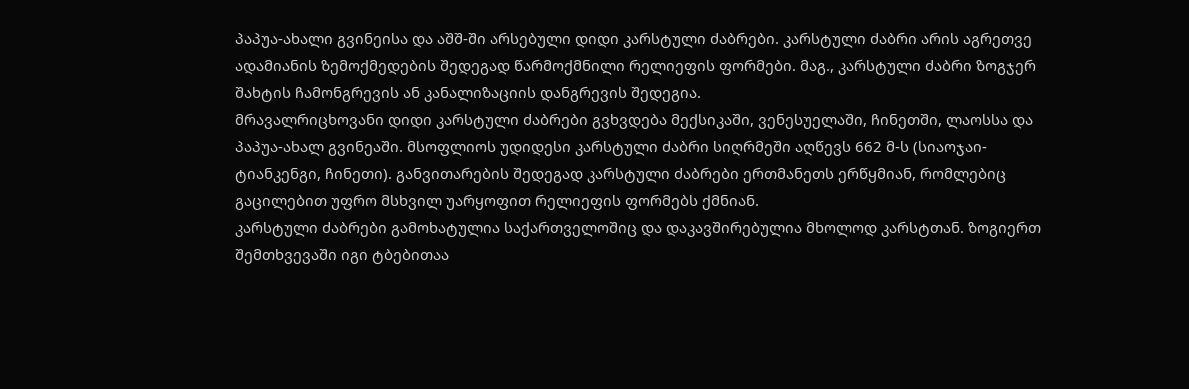პაპუა-ახალი გვინეისა და აშშ-ში არსებული დიდი კარსტული ძაბრები. კარსტული ძაბრი არის აგრეთვე ადამიანის ზემოქმედების შედეგად წარმოქმნილი რელიეფის ფორმები. მაგ., კარსტული ძაბრი ზოგჯერ შახტის ჩამონგრევის ან კანალიზაციის დანგრევის შედეგია.
მრავალრიცხოვანი დიდი კარსტული ძაბრები გვხვდება მექსიკაში, ვენესუელაში, ჩინეთში, ლაოსსა და პაპუა-ახალ გვინეაში. მსოფლიოს უდიდესი კარსტული ძაბრი სიღრმეში აღწევს 662 მ-ს (სიაოჯაი-ტიანკენგი, ჩინეთი). განვითარების შედეგად კარსტული ძაბრები ერთმანეთს ერწყმიან, რომლებიც გაცილებით უფრო მსხვილ უარყოფით რელიეფის ფორმებს ქმნიან.
კარსტული ძაბრები გამოხატულია საქართველოშიც და დაკავშირებულია მხოლოდ კარსტთან. ზოგიერთ შემთხვევაში იგი ტბებითაა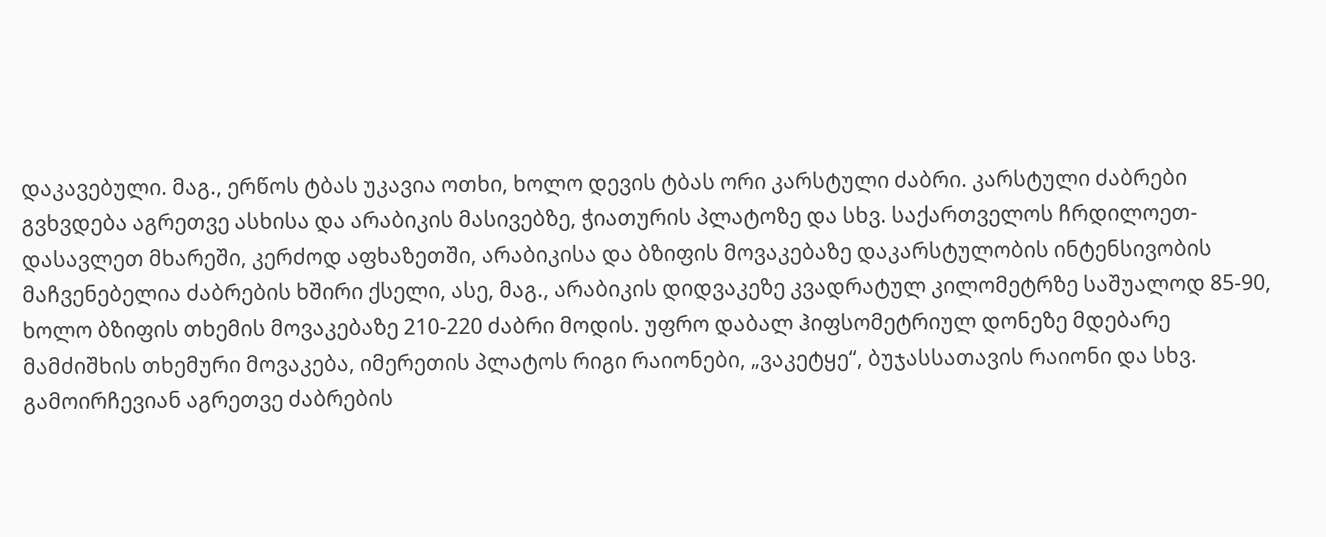დაკავებული. მაგ., ერწოს ტბას უკავია ოთხი, ხოლო დევის ტბას ორი კარსტული ძაბრი. კარსტული ძაბრები გვხვდება აგრეთვე ასხისა და არაბიკის მასივებზე, ჭიათურის პლატოზე და სხვ. საქართველოს ჩრდილოეთ-დასავლეთ მხარეში, კერძოდ აფხაზეთში, არაბიკისა და ბზიფის მოვაკებაზე დაკარსტულობის ინტენსივობის მაჩვენებელია ძაბრების ხშირი ქსელი, ასე, მაგ., არაბიკის დიდვაკეზე კვადრატულ კილომეტრზე საშუალოდ 85-90, ხოლო ბზიფის თხემის მოვაკებაზე 210-220 ძაბრი მოდის. უფრო დაბალ ჰიფსომეტრიულ დონეზე მდებარე მამძიშხის თხემური მოვაკება, იმერეთის პლატოს რიგი რაიონები, „ვაკეტყე“, ბუჯასსათავის რაიონი და სხვ. გამოირჩევიან აგრეთვე ძაბრების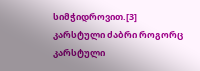სიმჭიდროვით.[3]
კარსტული ძაბრი როგორც კარსტული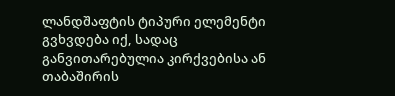ლანდშაფტის ტიპური ელემენტი გვხვდება იქ, სადაც განვითარებულია კირქვებისა ან თაბაშირის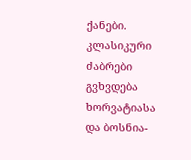ქანები. კლასიკური ძაბრები გვხვდება ხორვატიასა და ბოსნია-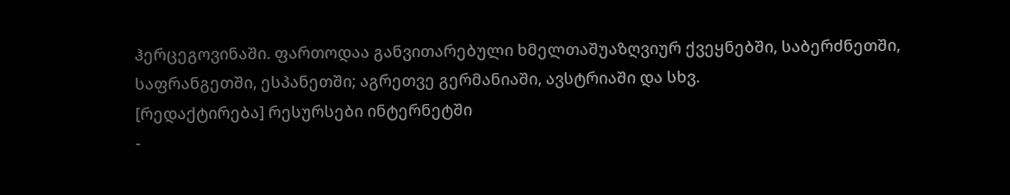ჰერცეგოვინაში. ფართოდაა განვითარებული ხმელთაშუაზღვიურ ქვეყნებში, საბერძნეთში, საფრანგეთში, ესპანეთში; აგრეთვე გერმანიაში, ავსტრიაში და სხვ.
[რედაქტირება] რესურსები ინტერნეტში
-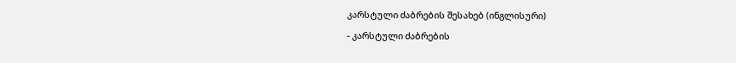კარსტული ძაბრების შესახებ (ინგლისური)
- კარსტული ძაბრების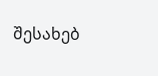შესახებ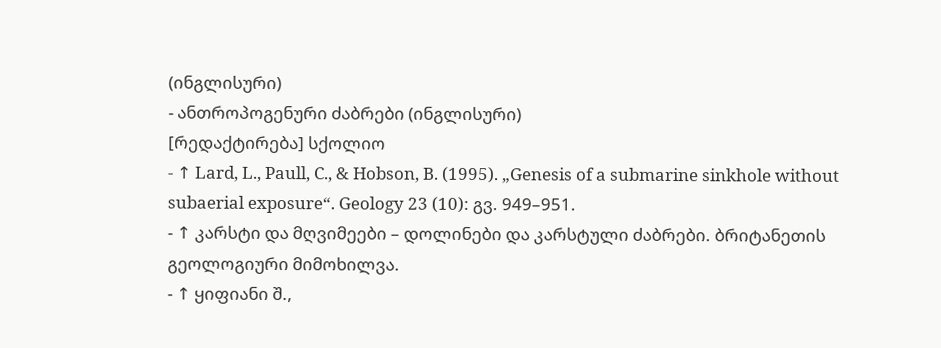(ინგლისური)
- ანთროპოგენური ძაბრები (ინგლისური)
[რედაქტირება] სქოლიო
- ↑ Lard, L., Paull, C., & Hobson, B. (1995). „Genesis of a submarine sinkhole without subaerial exposure“. Geology 23 (10): გვ. 949–951.
- ↑ კარსტი და მღვიმეები – დოლინები და კარსტული ძაბრები. ბრიტანეთის გეოლოგიური მიმოხილვა.
- ↑ ყიფიანი შ.,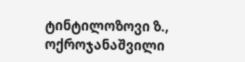ტინტილოზოვი ზ., ოქროჯანაშვილი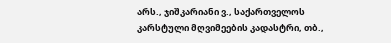არს., ჯიშკარიანი ვ., საქართველოს კარსტული მღვიმეების კადასტრი, თბ.,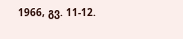1966, გვ. 11-12.